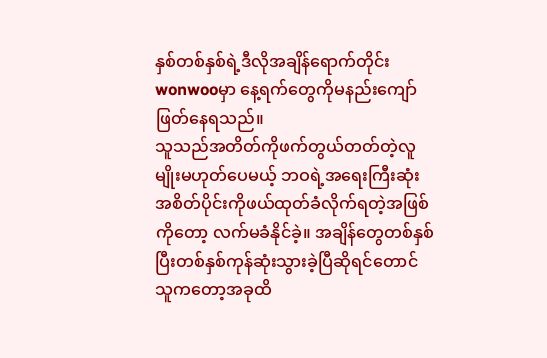နှစ်တစ်နှစ်ရဲ့ဒီလိုအချိန်ရောက်တိုင်း wonwooမှာ နေ့ရက်တွေကိုမနည်းကျော်ဖြတ်နေရသည်။
သူသည်အတိတ်ကိုဖက်တွယ်တတ်တဲ့လူမျိုးမဟုတ်ပေမယ့် ဘဝရဲ့အရေးကြီးဆုံးအစိတ်ပိုင်းကိုဖယ်ထုတ်ခံလိုက်ရတဲ့အဖြစ်ကိုတော့ လက်မခံနိုင်ခဲ့။ အချိန်တွေတစ်နှစ်ပြီးတစ်နှစ်ကုန်ဆုံးသွားခဲ့ပြီဆိုရင်တောင် သူကတော့အခုထိ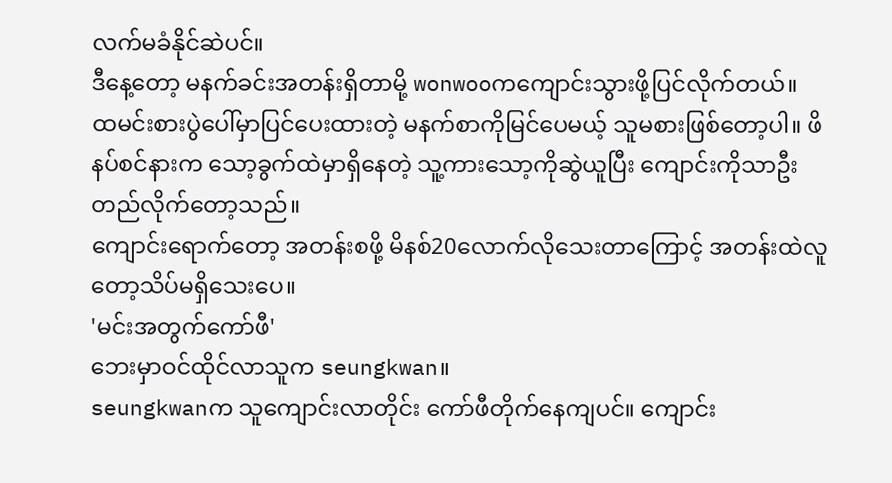လက်မခံနိုင်ဆဲပင်။
ဒီနေ့တော့ မနက်ခင်းအတန်းရှိတာမို့ wonwooကကျောင်းသွားဖို့ပြင်လိုက်တယ်။
ထမင်းစားပွဲပေါ်မှာပြင်ပေးထားတဲ့ မနက်စာကိုမြင်ပေမယ့် သူမစားဖြစ်တော့ပါ။ ဖိနပ်စင်နားက သော့ခွက်ထဲမှာရှိနေတဲ့ သူ့ကားသော့ကိုဆွဲယူပြီး ကျောင်းကိုသာဦးတည်လိုက်တော့သည်။
ကျောင်းရောက်တော့ အတန်းစဖို့ မိနစ်20လောက်လိုသေးတာကြောင့် အတန်းထဲလူတော့သိပ်မရှိသေးပေ။
'မင်းအတွက်ကော်ဖီ'
ဘေးမှာဝင်ထိုင်လာသူက seungkwan။
seungkwanက သူကျောင်းလာတိုင်း ကော်ဖီတိုက်နေကျပင်။ ကျောင်း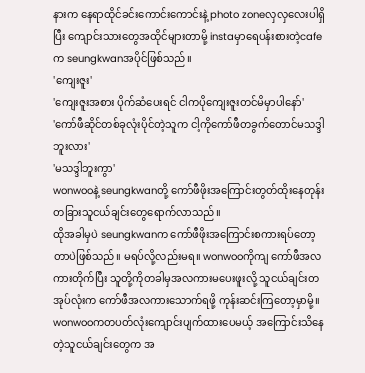နားက နေရာထိုင်ခင်းကောင်းကောင်းနဲ့ photo zoneလှလှလေးပါရှိပြီး ကျောင်းသားတွေအထိုင်များတာမို့ instaမှာရေပန်းစားတဲ့cafeက seungkwanအပိုင်ဖြစ်သည်။
'ကျေးဇူး'
'ကျေးဇူးအစား ပိုက်ဆံပေးရင် ငါကပိုကျေးဇူးတင်မိမှာပါနော်'
'ကော်ဖီဆိုင်တစ်ခုလုံးပိုင်တဲ့သူက ငါ့ကိုကော်ဖီတခွက်တောင်မသဒ္ဒါဘူးလား'
'မသဒ္ဒါဘူးကွာ'
wonwooနဲ့ seungkwanတို့ ကော်ဖီဖိုးအကြောင်းတွတ်ထိုးနေတုန်း တခြားသူငယ်ချင်းတွေရောက်လာသည်။
ထိုအခါမှပဲ seungkwanက ကော်ဖီဖိုးအကြောင်းစကားရပ်တော့တာပဲဖြစ်သည်။ မရပ်လို့လည်းမရ။ wonwooကိုကျ ကော်ဖီအလကားတိုက်ပြီး သူတို့ကိုတခါမှအလကားမပေးဖူးလို့ သူငယ်ချင်းတအုပ်လုံးက ကော်ဖီအလကားသောက်ရဖို့ ကုန်းဆင်းကြတော့မှာမို့။
wonwooကတပတ်လုံးကျောင်းပျက်ထားပေမယ့် အကြောင်းသိနေတဲ့သူငယ်ချင်းတွေက အ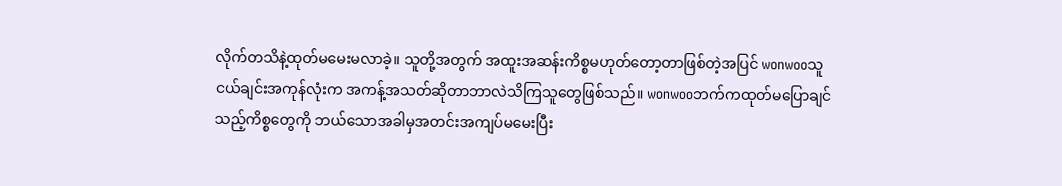လိုက်တသိနဲ့ထုတ်မမေးမလာခဲ့။ သူတို့အတွက် အထူးအဆန်းကိစ္စမဟုတ်တော့တာဖြစ်တဲ့အပြင် wonwooသူငယ်ချင်းအကုန်လုံးက အကန့်အသတ်ဆိုတာဘာလဲသိကြသူတွေဖြစ်သည်။ wonwooဘက်ကထုတ်မပြောချင်သည့်ကိစ္စတွေကို ဘယ်သောအခါမှအတင်းအကျပ်မမေးပြီး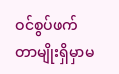ဝင်စွပ်ဖက်တာမျိုးရှိမှာမ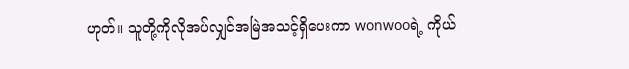ဟုတ်။ သူတို့ကိုလိုအပ်လျှင်အမြဲအသင့်ရှိပေးကာ wonwooရဲ့ ကိုယ်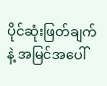ပိုင်ဆုံးဖြတ်ချက်နဲ့ အမြင်အပေါ်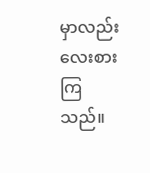မှာလည်း လေးစားကြသည်။